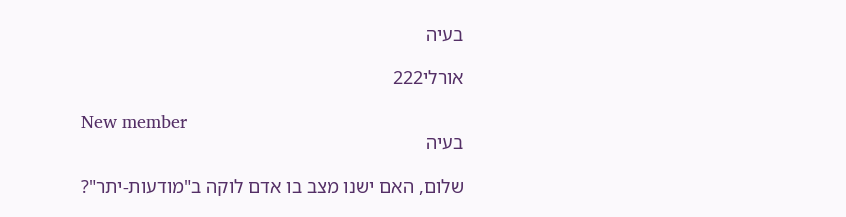בעיה

אורלי222

New member
בעיה

שלום, האם ישנו מצב בו אדם לוקה ב"מודעות-יתר"?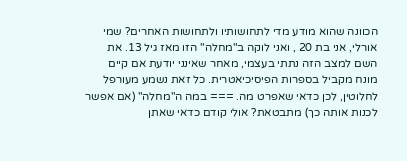הכוונה שהוא מודע מדי לתחושותיו ולתחושות האחרים? שמי אורלי, אני בת 20 , ואני לוקה ב"מחלה" הזו מאז גיל 13. את השם למצב הזה נתתי בעצמי, מאחר שאינני יודעת אם קיים מונח מקביל בספרות הפיסיכיאטרית. כל זאת נשמע מעורפל לחלוטין, לכן כדאי שאפרט מה. === במה ה"מחלה" (אם אפשר לכנות אותה כך) מתבטאת? אולי קודם כדאי שאתן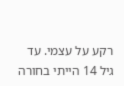רקע על עצמי. עד גיל 14 הייתי בחורה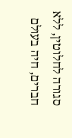סגורה לחלוטין, ללא חברים, חיה בעולם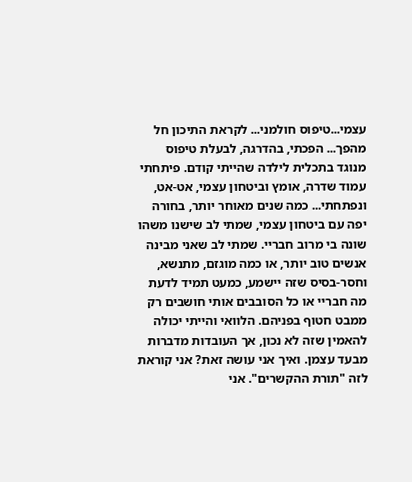עצמי...טיפוס חולמני... לקראת התיכון חל מהפך... הפכתי, בהדרגה, לבעלת טיפוס מנוגד בתכלית לילדה שהייתי קודם. פיתחתי עמוד שדרה, אומץ וביטחון עצמי, אט-אט, ונפתחתי... כמה שנים מאוחר יותר, בחורה יפה עם ביטחון עצמי, שמתי לב שישנו משהו שונה בי מרוב חבריי. שמתי לב שאני מבינה אנשים טוב יותר, או כמה מוגזם, מתנשא, וחסר-בסיס שזה יישמע, כמעט תמיד לדעת מה חבריי או כל הסובבים אותי חושבים רק ממבט חטוף בפניהם. הלוואי והייתי יכולה להאמין שזה לא נכון, אך העובדות מדברות מבעד עצמן. ואיך אני עושה זאת? אני קוראת לזה "תורת ההקשרים". אני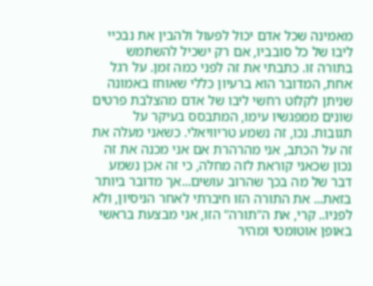מאמינה שכל אדם יכול לפעול ולהבין את נבכיי ליבו של כל סובביו, אם רק ישכיל להשתמש בתורה זו. כתבתי את זה לפני כמה זמן. על רגל אחת, המדובר הוא ברעיון כללי שאוחז באמונה שניתן לקלוט רחשי ליבו של אדם מהצלבת פרטים שונים ממפגשיו עימו, המתבסס בעיקר על תגובות. נכו, זה נשמע טריוויאלי. כשאני מעלה את זה על הכתב, אני מהרהרת אם אני מכנה את זה נכון שכאני קוראת לזה מחלה, כי זה אכן נשמע דבר של מה בכך שהרוב עושים...אך מדובר ביותר בזאת... את התורה הזו חיברתי לאחר הניסיון, ולא לפניו.. קרי, את ה"תורה" הזו, אני מבצעת בראשי באופן אוטומטי ומהיר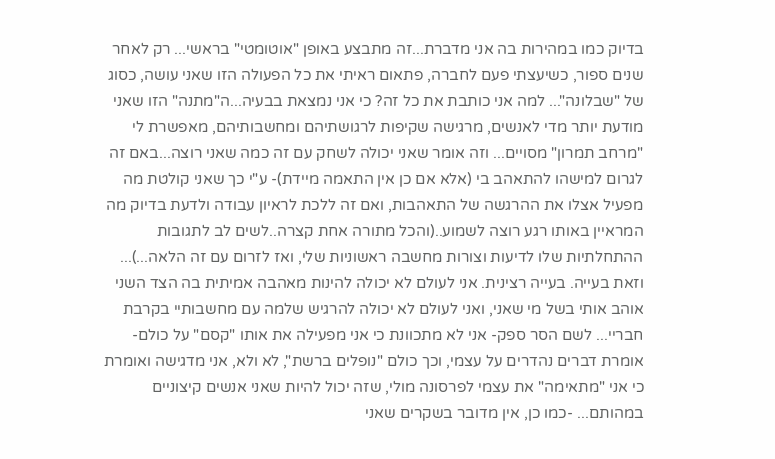בדיוק כמו במהירות בה אני מדברת...זה מתבצע באופן "אוטומטי" בראשי... רק לאחר שנים ספור, כשיעצתי פעם לחברה, פתאום ראיתי את כל הפעולה הזו שאני עושה, כסוג של "שבלונה"... למה אני כותבת את כל זה? כי אני נמצאת בבעיה...ה"מתנה" הזו שאני מודעת יותר מדי לאנשים, מרגישה שקיפות לרגושתיהם ומחשבותיהם, מאפשרת לי "מרחב תמרון" מסויים... וזה אומר שאני יכולה לשחק עם זה כמה שאני רוצה...באם זה לגרום למישהו להתאהב בי (אלא אם כן אין התאמה מיידת)- ע"י כך שאני קולטת מה מפעיל אצלו את ההרגשה של התאהבות, ואם זה ללכת לראיון עבודה ולדעת בדיוק מה המראיין באותו רגע רוצה לשמוע..(והכל מתורה אחת קצרה..לשים לב לתגובות ההתחלתיות שלו לדיעות וצורות מחשבה ראשוניות שלי, ואז לזרום עם זה הלאה...)... וזאת בעייה. בעייה רצינית. אני לעולם לא יכולה להינות מאהבה אמיתית בה הצד השני אוהב אותי בשל מי שאני, ואני לעולם לא יכולה להרגיש שלמה עם מחשבותיי בקרבת חבריי... לשם הסר ספק- אני לא מתכוונת כי אני מפעילה את אותו "קסם" על כולם- אומרת דברים נהדרים על עצמי, וכך כולם "נופלים ברשת", לא ולא, אני מדגישה ואומרת כי אני "מתאימה" את עצמי לפרסונה מולי, שזה יכול להיות שאני אנשים קיצוניים במהותם... -כמו כן, אין מדובר בשקרים שאני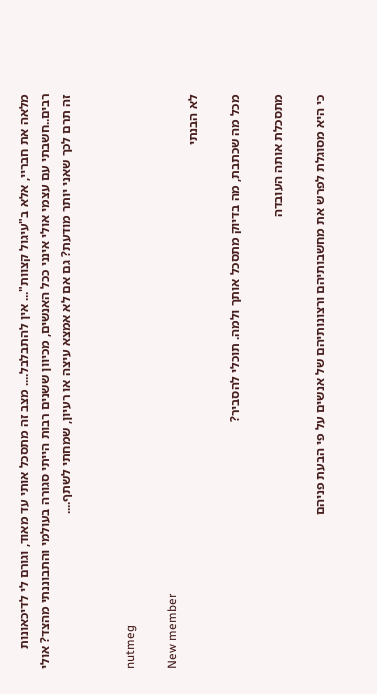מלאה את חבריי, אלא ב"עיגול קצוות"... אין להתבלבל.... מצב זה מתסכל אותי עד מאוד, וגורם לי לדיכאונות רבים..חשבתי עם עצמי אולי אינני ככל האנשים, מכיוון ששנים רבות הייתי סגורה בעולמי והתבוננתי מהצד? אולי זה תרם לכך שאני יותר מודעת? גם אם לא אמצא עיצה או רעיון, שמחתי לשתף....


nutmeg

New member
לא הבנתי

מכל מה שכתבת, מה בדיוק מתסכל אותך ולמה. תוכלי להסביר?

מתסכלת אותה העובדה

כי היא מסוגלת לפרש את מחשבותיהם ורצונותיהם של אנשים על פי הבעת פניהם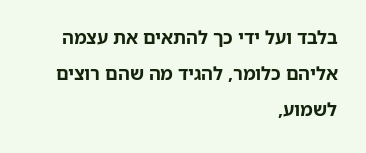בלבד ועל ידי כך להתאים את עצמה אליהם כלומר, להגיד מה שהם רוצים לשמוע,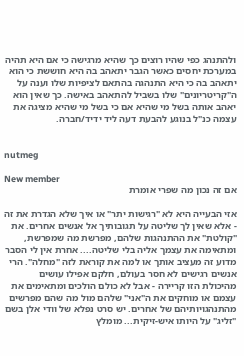ולהתנהג כפי שהיו רוצים כך שהיא מרגישה כי אם היא תהיה במערכת יחסים כאשר הגבר יתאהב בה היא חוששת כי הוא יתאהב בה כי היא התנהגה בהתאם לציפיות שלו וענה על ה"קריטריונים" שלו בשביל להתאהב באישה. כך שאין הוא יאהב אותה בשל מי שהיא אם כי בשל מי שהיא מציגה את עצמה כנ"ל בנוגע להבעת דעה ליד ידיד/חברה.


nutmeg

New member
אם זה נכון מה שפרי אומרת

אזי הבעייה היא לא "רגישות יתר" או איך שלא הגדרת את זה - אלא שאין לך שליטה על תגובותיך אל אנשים אחרים. את "קולטת" את ההתנהגות שלהם, מפרשת מה שמפרשת, ומתאימה את עצמך אליה בלי שליטה.... אחרת אין לי הסבר מדוע זה מעציב אותך או למה את קוראת לזה "מחלה". הרי אנשים רגישים לא חסר בעולם, חלקם אפילו עושים מהיכולת הזו קריירה - אבל לא כולם הולכים ומתאימים את עצמם או מוחקים את ה"אני" שלהם מול מה שהם מפרשים מהתנהגויותיהם של אחרים. יש סרט נפלא של וודי אלן בשם "זליג" על היותו איש-זיקית... מומלץ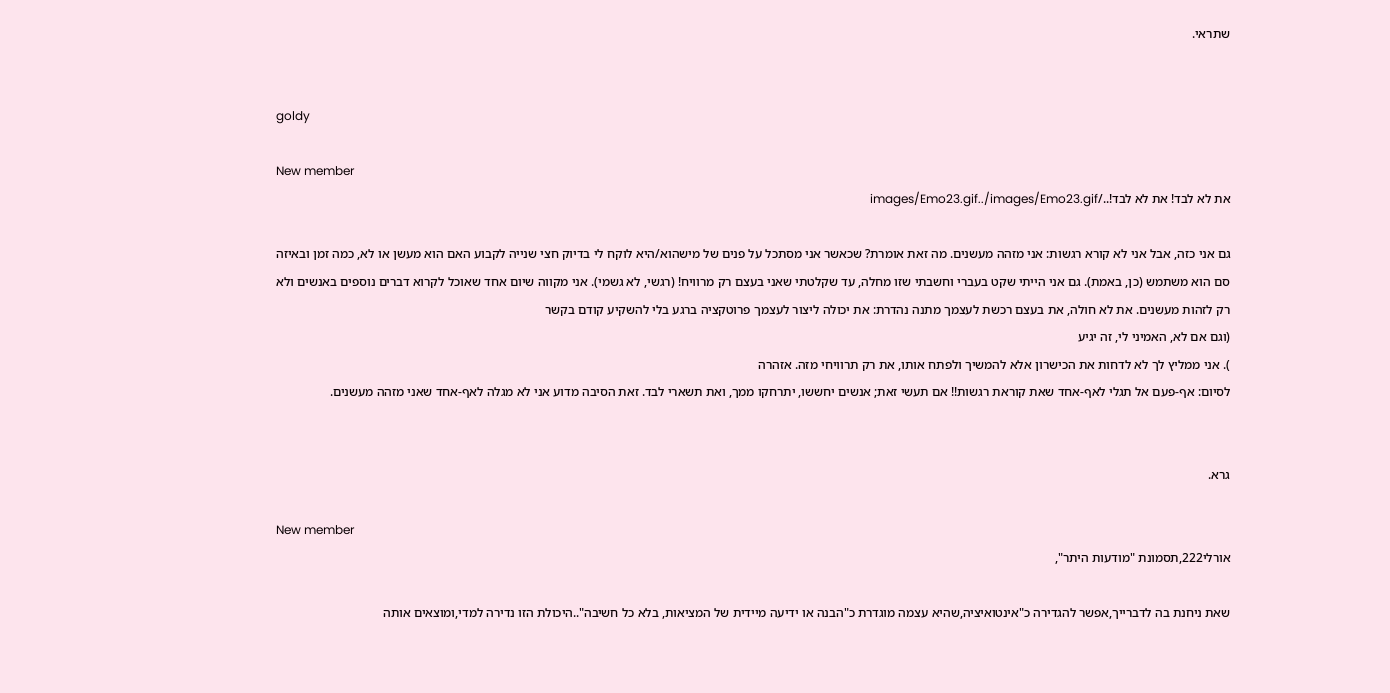שתראי.


goldy

New member
את לא לבד! את לא לבד!../images/Emo23.gif../images/Emo23.gif

גם אני כזה, אבל אני לא קורא רגשות: אני מזהה מעשנים. מה זאת אומרת? שכאשר אני מסתכל על פנים של מישהוא/היא לוקח לי בדיוק חצי שנייה לקבוע האם הוא מעשן או לא, כמה זמן ובאיזה סם הוא משתמש (כן, באמת). גם אני הייתי שקט בעברי וחשבתי שזו מחלה, עד שקלטתי שאני בעצם רק מרוויח! (רגשי, לא גשמי). אני מקווה שיום אחד שאוכל לקרוא דברים נוספים באנשים ולא רק לזהות מעשנים. את לא חולה, את בעצם רכשת לעצמך מתנה נהדרת: את יכולה ליצור לעצמך פרוטקציה ברגע בלי להשקיע קודם בקשר
(וגם אם לא, האמיני לי, זה יגיע
). אני ממליץ לך לא לדחות את הכישרון אלא להמשיך ולפתח אותו, את רק תרוויחי מזה. אזהרה
לסיום: אף-פעם אל תגלי לאף-אחד שאת קוראת רגשות!! אם תעשי זאת; אנשים יחששו, יתרחקו ממך, ואת תשארי לבד. זאת הסיבה מדוע אני לא מגלה לאף-אחד שאני מזהה מעשנים.


גרא.

New member
אורלי222,תסמונת "מודעות היתר",

שאת ניחנת בה לדברייך,אפשר להגדירה כ"אינטואיציה,שהיא עצמה מוגדרת כ"הבנה או ידיעה מיידית של המציאות, בלא כל חשיבה"..היכולת הזו נדירה למדי,ומוצאים אותה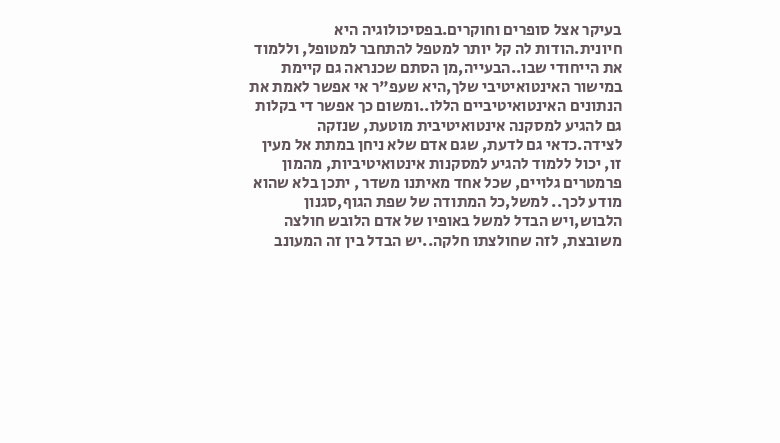בעיקר אצל סופרים וחוקרים.בפסיכולוגיה היא חיונית.הודות לה קל יותר למטפל להתחבר למטופל, וללמוד את הייחודי שבו..הבעייה,מן הסתם שכנראה גם קיימת במישור האינטואיטיבי שלך,היא שעפ"ר אי אפשר לאמת את הנתונים האינטואיטיביים הללו..ומשום כך אפשר די בקלות גם להגיע למסקנה אינטואיטיבית מוטעת, שנזקה לצידה.כדאי גם לדעת, שגם אדם שלא ניחן במתת אל מעין זו, יכול ללמוד להגיע למסקנות אינטואיטיביות, מהמון פרמטרים גלויים, שכל אחד מאיתנו משדר , יתכן בלא שהוא מודע לכך.. למשל,כל המתודה של שפת הגוף,סגנון הלבוש,ויש הבדל למשל באופיו של אדם הלובש חולצה משובצת, לזה שחולצתו חלקה..יש הבדל בין זה המעונב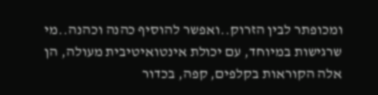ומכופתר לבין הזרוק..ואפשר להוסיף כהנה וכהנה..מי שרגישות במיוחד, עם יכולת אינטואיטיבית מעולה, הן אלה הקוראות בקלפים, קפה, בכדור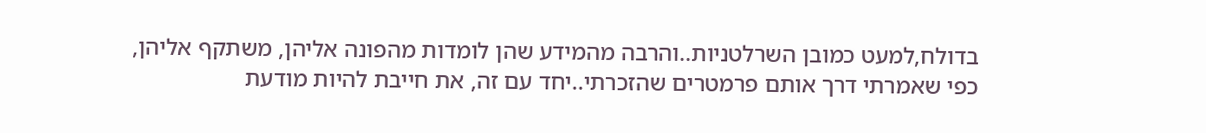בדולח,למעט כמובן השרלטניות..והרבה מהמידע שהן לומדות מהפונה אליהן, משתקף אליהן, כפי שאמרתי דרך אותם פרמטרים שהזכרתי..יחד עם זה, את חייבת להיות מודעת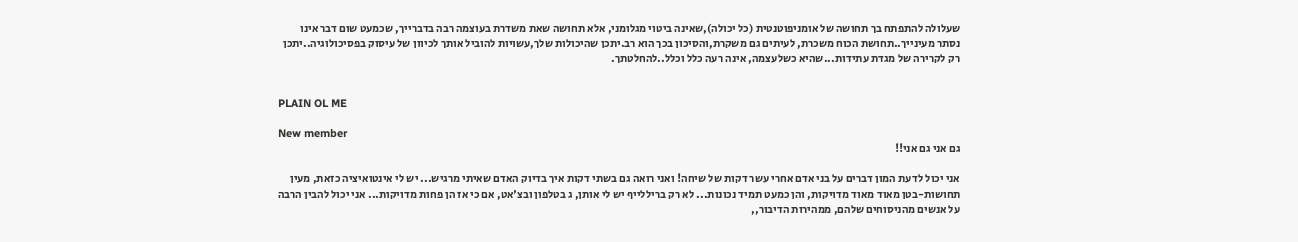שעלולה להתפתח בך תחושה של אומניפוטנטית (כל יכולה),שאינה ביטוי מגלומני, אלא תחושה שאת משדרת בעוצמה רבה בדברייך, שכמעט שום דבר אינו נסתר מעינייך..תחושת הכוח משכרת, לעיתים גם משקרת,והסיכון בכך הוא רב.יתכן שהיכולות שלך,עשויות להוביל אותך לכיוון של עיסוק בפסיכולוגיה..יתכן רק לקרירה של מגדת עתידות...שהיא כשלעצמה, אינה רעה כלל וכלל..להחלטתך.


PLAIN OL ME

New member
גם אני גם אני!!

אני יכול לדעת המון דברים על בני אדם אחרי עשר דקות של שיחה! ואני רואה גם בשתי דקות איך בדיוק האדם שאיתי מרגיש... יש לי אינטואיציה כזאת, מעין תחושות-בטן מאוד מאוד מדויקות, והן כמעט תמיד נכונות... לא רק בריללייף יש לי אותן, ג בטלפון ובצ'אט, אם כי אז הן פחות מדויקות... אני יכול להבין הרבה על אנשים מהניסוחים שלהם, ממהירות הדיבור,,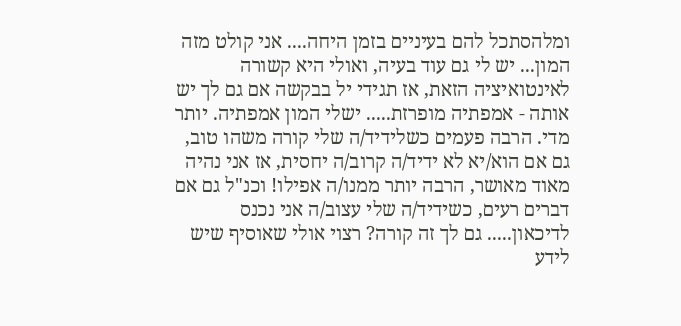ומלהסתכל להם בעיניים בזמן היחה.... אני קולט מזה המון... יש לי גם עוד בעיה, ואולי היא קשורה לאינטואיציה הזאת, אז תגידי יל בבקשה אם גם לך יש אותה - אמפתיה מופרזת..... ישלי המון אמפתיה. יותר מדי. הרבה פעמים כשלידיד/ה שלי קורה משהו טוב, גם אם הוא/יא לא ידיד/ה קרוב/ה יחסית, אז אני נהיה מאוד מאושר, הרבה יותר ממנו/ה אפילו! וכנ"ל גם אם דברים רעים, כשידיד/ה שלי עצוב/ה אני נכנס לדיכאון..... גם לך זה קורה? רצוי אולי שאוסיף שיש לידע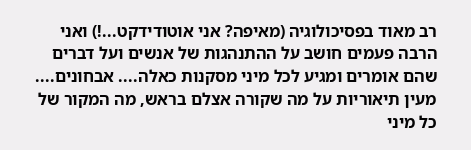רב מאוד בפסיכולוגיה (מאיפה? אני אוטודידקט...!) ואני הרבה פעמים חושב על ההתנהגות של אנשים ועל דברים שהם אומרים ומגיע לכל מיני מסקנות כאלה.... אבחונים.... מעין תיאוריות על מה שקורה אצלם בראש, מה המקור של כל מיני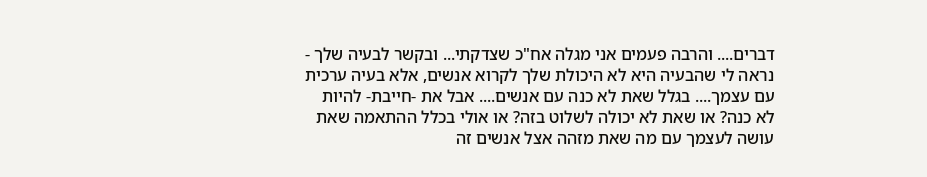דברים.... והרבה פעמים אני מגלה אח"כ שצדקתי... ובקשר לבעיה שלך - נראה לי שהבעיה היא לא היכולת שלך לקרוא אנשים, אלא בעיה ערכית עם עצמך.... בגלל שאת לא כנה עם אנשים.... אבל את -חייבת- להיות לא כנה? או שאת לא יכולה לשלוט בזה? או אולי בכלל ההתאמה שאת עושה לעצמך עם מה שאת מזהה אצל אנשים זה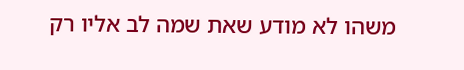משהו לא מודע שאת שמה לב אליו רק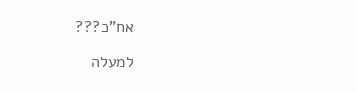אח"כ???

למעלה